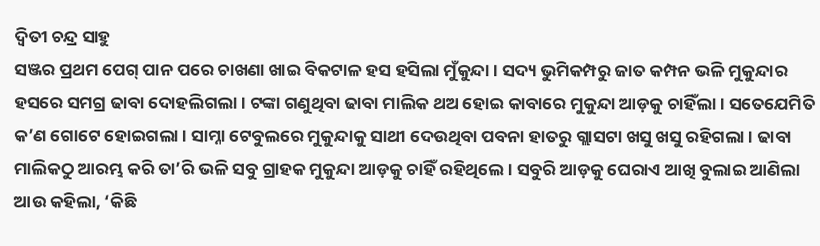ଦ୍ୱିତୀ ଚନ୍ଦ୍ର ସାହୁ
ସଞ୍ଜର ପ୍ରଥମ ପେଗ୍ ପାନ ପରେ ଚାଖଣା ଖାଇ ବିକଟାଳ ହସ ହସିଲା ମୁଁକୁନ୍ଦା । ସଦ୍ୟ ଭୁମିକମ୍ପରୁ ଜାତ କମ୍ପନ ଭଳି ମୁକୁନ୍ଦାର ହସରେ ସମଗ୍ର ଢାବା ଦୋହଲିଗଲା । ଟଙ୍କା ଗଣୁଥିବା ଢାବା ମାଲିକ ଥଅ ହୋଇ କାବାରେ ମୁକୁନ୍ଦା ଆଡ଼କୁ ଚାହିଁଲା । ସତେଯେମିତି କ’ଣ ଗୋଟେ ହୋଇଗଲା । ସାମ୍ନା ଟେବୁଲରେ ମୁକୁନ୍ଦାକୁ ସାଥୀ ଦେଉଥିବା ପବନା ହାତରୁ ଗ୍ଲାସଟା ଖସୁ ଖସୁ ରହିଗଲା । ଢାବା ମାଲିକଠୁ ଆରମ୍ଭ କରି ତା’ରି ଭଳି ସବୁ ଗ୍ରାହକ ମୁକୁନ୍ଦା ଆଡ଼କୁ ଚାହିଁ ରହିଥିଲେ । ସବୁରି ଆଡ଼କୁ ଘେରାଏ ଆଖି ବୁଲାଇ ଆଣିଲା ଆଉ କହିଲା, ‘କିଛି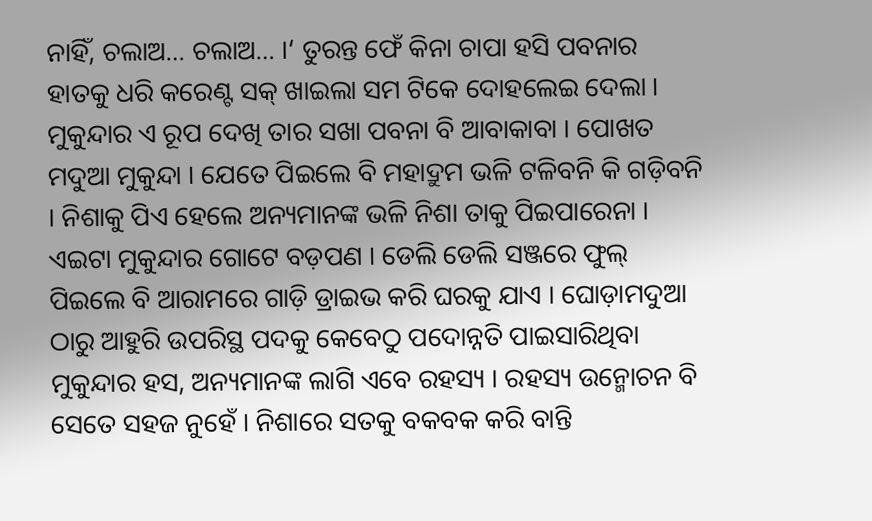ନାହିଁ, ଚଲାଅ… ଚଲାଅ… ।‘ ତୁରନ୍ତ ଫେଁ କିନା ଚାପା ହସି ପବନାର ହାତକୁ ଧରି କରେଣ୍ଟ ସକ୍ ଖାଇଲା ସମ ଟିକେ ଦୋହଲେଇ ଦେଲା । ମୁକୁନ୍ଦାର ଏ ରୂପ ଦେଖି ତାର ସଖା ପବନା ବି ଆବାକାବା । ପୋଖତ ମଦୁଆ ମୁକୁନ୍ଦା । ଯେତେ ପିଇଲେ ବି ମହାଦ୍ରୁମ ଭଳି ଟଳିବନି କି ଗଡ଼ିବନି । ନିଶାକୁ ପିଏ ହେଲେ ଅନ୍ୟମାନଙ୍କ ଭଳି ନିଶା ତାକୁ ପିଇପାରେନା । ଏଇଟା ମୁକୁନ୍ଦାର ଗୋଟେ ବଡ଼ପଣ । ଡେଲି ଡେଲି ସଞ୍ଜରେ ଫୁଲ୍ ପିଇଲେ ବି ଆରାମରେ ଗାଡ଼ି ଡ୍ରାଇଭ କରି ଘରକୁ ଯାଏ । ଘୋଡ଼ାମଦୁଆ ଠାରୁ ଆହୁରି ଉପରିସ୍ଥ ପଦକୁ କେବେଠୁ ପଦୋନ୍ନତି ପାଇସାରିଥିବା ମୁକୁନ୍ଦାର ହସ, ଅନ୍ୟମାନଙ୍କ ଲାଗି ଏବେ ରହସ୍ୟ । ରହସ୍ୟ ଉନ୍ମୋଚନ ବି ସେତେ ସହଜ ନୁହେଁ । ନିଶାରେ ସତକୁ ବକବକ କରି ବାନ୍ତି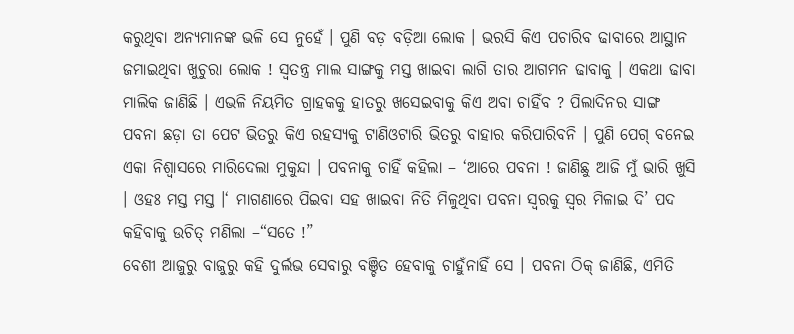କରୁଥିବା ଅନ୍ୟମାନଙ୍କ ଭଳି ସେ ନୁହେଁ । ପୁଣି ବଡ଼ ବଡ଼ିଆ ଲୋକ । ଭରସି କିଏ ପଚାରିବ ଢାବାରେ ଆସ୍ଥାନ ଜମାଇଥିବା ଖୁଚୁରା ଲୋକ ! ସ୍ୱତନ୍ତ୍ର ମାଲ ସାଙ୍ଗକୁ ମସ୍ତ ଖାଇବା ଲାଗି ତାର ଆଗମନ ଢାବାକୁ । ଏକଥା ଢାବା ମାଲିକ ଜାଣିଛି । ଏଭଳି ନିୟମିତ ଗ୍ରାହକକୁ ହାତରୁ ଖସେଇବାକୁ କିଏ ଅବା ଚାହିଁବ ? ପିଲାଦିନର ସାଙ୍ଗ ପବନା ଛଡ଼ା ତା ପେଟ ଭିତରୁ କିଏ ରହସ୍ୟକୁ ଟାଣିଓଟାରି ଭିତରୁ ବାହାର କରିପାରିବନି । ପୁଣି ପେଗ୍ ବନେଇ ଏକା ନିଶ୍ୱାସରେ ମାରିଦେଲା ମୁକୁନ୍ଦା । ପବନାକୁ ଚାହିଁ କହିଲା – ‘ଆରେ ପବନା ! ଜାଣିଛୁ ଆଜି ମୁଁ ଭାରି ଖୁସି । ଓହଃ ମସ୍ତ ମସ୍ତ ।‘ ମାଗଣାରେ ପିଇବା ସହ ଖାଇବା ନିତି ମିଳୁଥିବା ପବନା ସ୍ୱରକୁ ସ୍ୱର ମିଳାଇ ଦି’ ପଦ କହିବାକୁ ଉଚିତ୍ ମଣିଲା –“ସତେ !”
ବେଶୀ ଆଜୁରୁ ବାଜୁରୁ କହି ଦୁର୍ଲଭ ସେବାରୁ ବଞ୍ଚିତ ହେବାକୁ ଚାହୁଁନାହିଁ ସେ । ପବନା ଠିକ୍ ଜାଣିଛି, ଏମିତି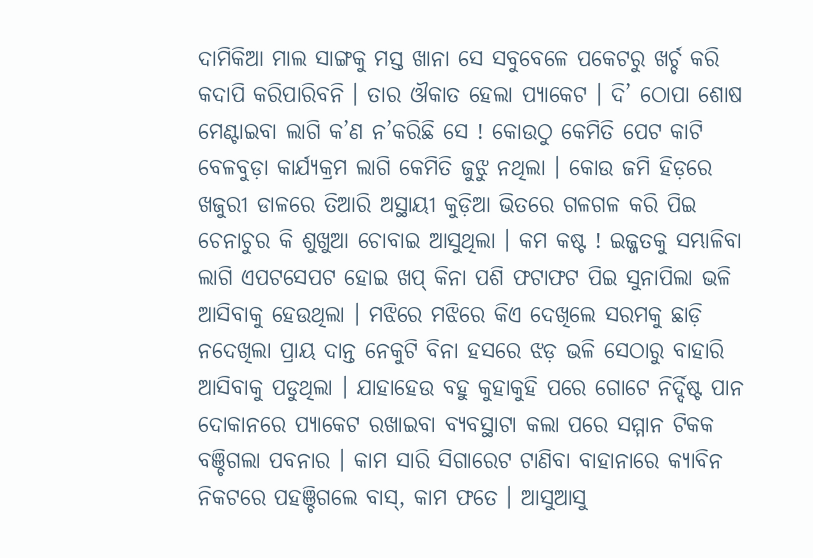ଦାମିକିଆ ମାଲ ସାଙ୍ଗକୁ ମସ୍ତ ଖାନା ସେ ସବୁବେଳେ ପକେଟରୁ ଖର୍ଚ୍ଚ କରି କଦାପି କରିପାରିବନି । ତାର ଔକାତ ହେଲା ପ୍ୟାକେଟ । ଦି’ ଠୋପା ଶୋଷ ମେଣ୍ଟାଇବା ଲାଗି କ’ଣ ନ’କରିଛି ସେ ! କୋଉଠୁ କେମିତି ପେଟ କାଟି ବେଳବୁଡ଼ା କାର୍ଯ୍ୟକ୍ରମ ଲାଗି କେମିତି ଜୁଝୁ ନଥିଲା । କୋଉ ଜମି ହିଡ଼ରେ ଖଜୁରୀ ଡାଳରେ ତିଆରି ଅସ୍ଥାୟୀ କୁଡ଼ିଆ ଭିତରେ ଗଳଗଳ କରି ପିଇ ଚେନାଚୁର କି ଶୁଖୁଆ ଚୋବାଇ ଆସୁଥିଲା । କମ କଷ୍ଟ ! ଇଜ୍ଜତକୁ ସମ୍ଭାଳିବା ଲାଗି ଏପଟସେପଟ ହୋଇ ଖପ୍ କିନା ପଶି ଫଟାଫଟ ପିଇ ସୁନାପିଲା ଭଳି ଆସିବାକୁ ହେଉଥିଲା । ମଝିରେ ମଝିରେ କିଏ ଦେଖିଲେ ସରମକୁ ଛାଡ଼ି ନଦେଖିଲା ପ୍ରାୟ ଦାନ୍ତ ନେକୁଟି ବିନା ହସରେ ଝଡ଼ ଭଳି ସେଠାରୁ ବାହାରି ଆସିବାକୁ ପଡୁଥିଲା । ଯାହାହେଉ ବହୁ କୁହାକୁହି ପରେ ଗୋଟେ ନିର୍ଦ୍ଦିଷ୍ଟ ପାନ ଦୋକାନରେ ପ୍ୟାକେଟ ରଖାଇବା ବ୍ୟବସ୍ଥାଟା କଲା ପରେ ସମ୍ମାନ ଟିକକ ବଞ୍ଚିଗଲା ପବନାର । କାମ ସାରି ସିଗାରେଟ ଟାଣିବା ବାହାନାରେ କ୍ୟାବିନ ନିକଟରେ ପହଞ୍ଚିଗଲେ ବାସ୍, କାମ ଫତେ । ଆସୁଆସୁ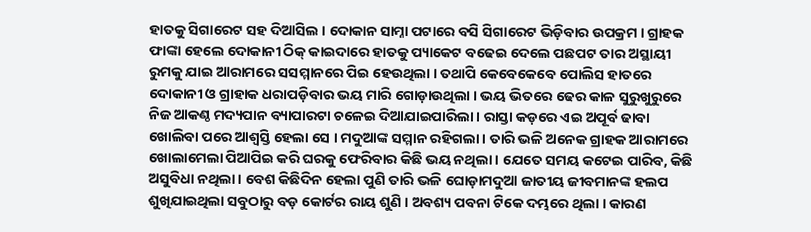ହାତକୁ ସିଗାରେଟ ସହ ଦିଆସିଲ । ଦୋକାନ ସାମ୍ନା ପଟାରେ ବସି ସିଗାରେଟ ଭିଡ଼ିବାର ଉପକ୍ରମ । ଗ୍ରାହକ ଫାଙ୍କା ହେଲେ ଦୋକାନୀ ଠିକ୍ କାଇଦାରେ ହାତକୁ ପ୍ୟାକେଟ ବଢେଇ ଦେଲେ ପଛପଟ ତାର ଅସ୍ଥାୟୀ ରୁମକୁ ଯାଇ ଆରାମରେ ସସମ୍ମାନରେ ପିଇ ହେଉଥିଲା । ତଥାପି କେବେକେବେ ପୋଲିସ ହାତରେ ଦୋକାନୀ ଓ ଗ୍ରାହାକ ଧରାପଡ଼ିବାର ଭୟ ମାରି ଗୋଡ଼ାଉଥିଲା । ଭୟ ଭିତରେ ଢେର କାଳ ସୁରୁଖୁରୁରେ ନିଜ ଆକଣ୍ଠ ମଦ୍ୟପାନ ବ୍ୟାପାରଟା ଚଳେଇ ଦିଆଯାଇପାରିଲା । ରାସ୍ତା କଡ଼ରେ ଏଇ ଅପୂର୍ବ ଢାବା ଖୋଲିବା ପରେ ଆଶ୍ୱସ୍ତି ହେଲା ସେ । ମଦୁଆଙ୍କ ସମ୍ମାନ ରହିଗଲା । ତାରି ଭଳି ଅନେକ ଗ୍ରାହକ ଆରାମରେ ଖୋଲାମେଲା ପିଆପିଇ କରି ଘରକୁ ଫେରିବାର କିଛି ଭୟ ନଥିଲା । ଯେତେ ସମୟ କଟେଇ ପାରିବ, କିଛି ଅସୁବିଧା ନଥିଲା । ବେଶ କିଛିଦିନ ହେଲା ପୁଣି ତାରି ଭଳି ଘୋଡ଼ାମଦୁଆ ଜାତୀୟ ଜୀବମାନଙ୍କ ହଲପ ଶୁଖିଯାଇଥିଲା ସବୁଠାରୁ ବଡ଼ କୋର୍ଟର ରାୟ ଶୁଣି । ଅବଶ୍ୟ ପବନା ଟିକେ ଦମ୍ଭରେ ଥିଲା । କାରଣ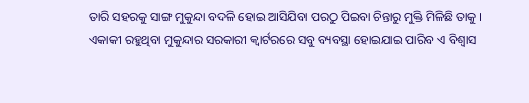ତାରି ସହରକୁ ସାଙ୍ଗ ମୁକୁନ୍ଦା ବଦଳି ହୋଇ ଆସିଯିବା ପରଠୁ ପିଇବା ଚିନ୍ତାରୁ ମୁକ୍ତି ମିଳିଛି ତାକୁ ।
ଏକାକୀ ରହୁଥିବା ମୁକୁନ୍ଦାର ସରକାରୀ କ୍ୱାର୍ଟରରେ ସବୁ ବ୍ୟବସ୍ଥା ହୋଇଯାଇ ପାରିବ ଏ ବିଶ୍ୱାସ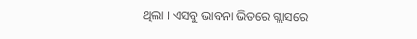ଥିଲା । ଏସବୁ ଭାବନା ଭିତରେ ଗ୍ଲାସରେ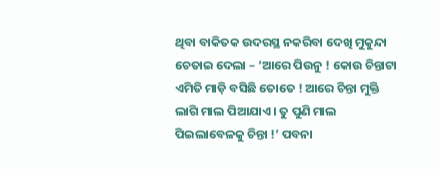ଥିବା ବାକିତକ ଉଦରସ୍ଥ ନକରିବା ଦେଖି ମୁକୁନ୍ଦା ଚେତାଇ ଦେଲା – ‘ଆରେ ପିଉନୁ ! କୋଉ ଚିନ୍ତାଟା ଏମିତି ମାଡ଼ି ବସିଛି ତୋତେ ! ଆରେ ଚିନ୍ତା ମୁକ୍ତି ଲାଗି ମାଲ ପିଆଯାଏ । ତୁ ପୁଣି ମାଲ ପିଇଲାବେଳକୁ ଚିନ୍ତା !’ ପବନା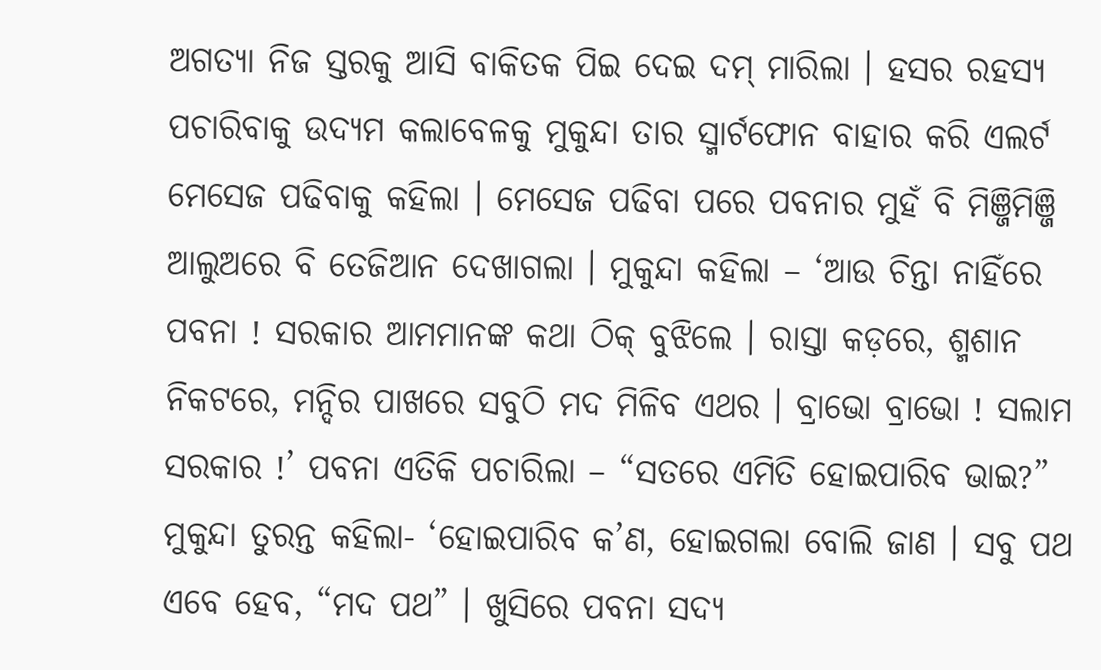ଅଗତ୍ୟା ନିଜ ସ୍ତରକୁ ଆସି ବାକିତକ ପିଇ ଦେଇ ଦମ୍ ମାରିଲା । ହସର ରହସ୍ୟ ପଚାରିବାକୁ ଉଦ୍ୟମ କଲାବେଳକୁ ମୁକୁନ୍ଦା ତାର ସ୍ମାର୍ଟଫୋନ ବାହାର କରି ଏଲର୍ଟ ମେସେଜ ପଢିବାକୁ କହିଲା । ମେସେଜ ପଢିବା ପରେ ପବନାର ମୁହଁ ବି ମିଞ୍ଜିମିଞ୍ଜି ଆଲୁଅରେ ବି ତେଜିଆନ ଦେଖାଗଲା । ମୁକୁନ୍ଦା କହିଲା – ‘ଆଉ ଚିନ୍ତା ନାହିଁରେ ପବନା ! ସରକାର ଆମମାନଙ୍କ କଥା ଠିକ୍ ବୁଝିଲେ । ରାସ୍ତା କଡ଼ରେ, ଶ୍ମଶାନ ନିକଟରେ, ମନ୍ଦିର ପାଖରେ ସବୁଠି ମଦ ମିଳିବ ଏଥର । ବ୍ରାଭୋ ବ୍ରାଭୋ ! ସଲାମ ସରକାର !’ ପବନା ଏତିକି ପଚାରିଲା – “ସତରେ ଏମିତି ହୋଇପାରିବ ଭାଇ?” ମୁକୁନ୍ଦା ତୁରନ୍ତ କହିଲା- ‘ହୋଇପାରିବ କ’ଣ, ହୋଇଗଲା ବୋଲି ଜାଣ । ସବୁ ପଥ ଏବେ ହେବ, “ମଦ ପଥ” । ଖୁସିରେ ପବନା ସଦ୍ୟ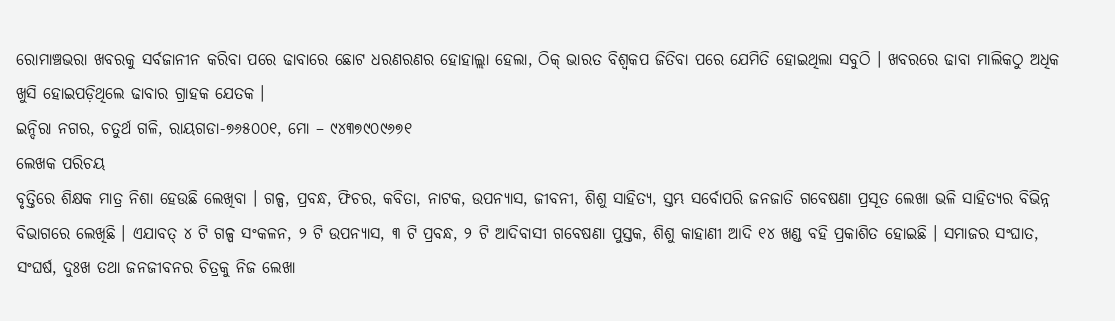ରୋମାଞ୍ଚଭରା ଖବରକୁ ସର୍ବଜାନୀନ କରିବା ପରେ ଢାବାରେ ଛୋଟ ଧରଣରଣର ହୋହାଲ୍ଲା ହେଲା, ଠିକ୍ ଭାରତ ବିଶ୍ୱକପ ଜିତିବା ପରେ ଯେମିତି ହୋଇଥିଲା ସବୁଠି । ଖବରରେ ଢାବା ମାଲିକଠୁ ଅଧିକ ଖୁସି ହୋଇପଡ଼ିଥିଲେ ଢାବାର ଗ୍ରାହକ ଯେତକ ।
ଇନ୍ଦିରା ନଗର, ଚତୁର୍ଥ ଗଳି, ରାୟଗଡା-୭୬୫୦୦୧, ମୋ – ୯୪୩୭୯୦୯୬୭୧
ଲେଖକ ପରିଚୟ
ବୃତ୍ତିରେ ଶିକ୍ଷକ ମାତ୍ର ନିଶା ହେଉଛି ଲେଖିବା । ଗଳ୍ପ, ପ୍ରବନ୍ଧ, ଫିଚର, କବିତା, ନାଟକ, ଉପନ୍ୟାସ, ଜୀବନୀ, ଶିଶୁ ସାହିତ୍ୟ, ସ୍ତମ୍ଭ ସର୍ବୋପରି ଜନଜାତି ଗବେଷଣା ପ୍ରସୂତ ଲେଖା ଭଳି ସାହିତ୍ୟର ବିଭିନ୍ନ ବିଭାଗରେ ଲେଖିଛି । ଏଯାବତ୍ ୪ ଟି ଗଳ୍ପ ସଂକଳନ, ୨ ଟି ଉପନ୍ୟାସ, ୩ ଟି ପ୍ରବନ୍ଧ, ୨ ଟି ଆଦିବାସୀ ଗବେଷଣା ପୁସ୍ତକ, ଶିଶୁ କାହାଣୀ ଆଦି ୧୪ ଖଣ୍ଡ ବହି ପ୍ରକାଶିତ ହୋଇଛି । ସମାଜର ସଂଘାତ, ସଂଘର୍ଷ, ଦୁଃଖ ତଥା ଜନଜୀବନର ଚିତ୍ରକୁ ନିଜ ଲେଖା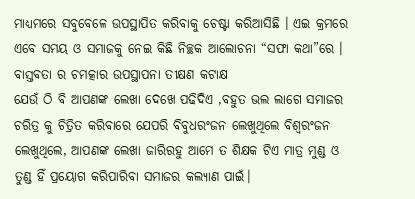ମାଧ୍ୟମରେ ସବୁବେଳେ ଉପସ୍ଥାପିତ କରିବାକୁ ଚେଷ୍ଟା କରିଆସିଛି । ଏଇ କ୍ରମରେ ଏବେ ସମୟ ଓ ସମାଜକୁ ନେଇ କିଛି ନିଚ୍ଛକ ଆଲୋଚନା “ସଫା କଥା”ରେ ।
ବାସ୍ତବତା ର ଚମତ୍କାର ଉପସ୍ଥାପନା ତୀକ୍ଷଣ କଟାକ୍ଷ
ଯେଉଁ ଠି ବି ଆପଣଙ୍କ ଲେଖା ଦେଖେ ପଢିଦିଏ ,ବହୁତ ଭଲ ଲାଗେ ସମାଜର ଚରିତ୍ର କୁ ଚିତ୍ରିତ କରିବାରେ ଯେପରି ବିବୁଧରଂଜନ ଲେଖୁଥିଲେ ବିଶ୍ଵରଂଜନ ଲେଖୁଥିଲେ, ଆପଣଙ୍କ ଲେଖା ଜାରିରହୁ ଆମେ ତ ଶିକ୍ଷକ ଟିଏ ମାତ୍ର ମୁଣ୍ଡ ଓ ତୁଣ୍ଡ ହିଁ ପ୍ରୟୋଗ କରିପାରିବା ସମାଜର କଲ୍ୟାଣ ପାଇଁ।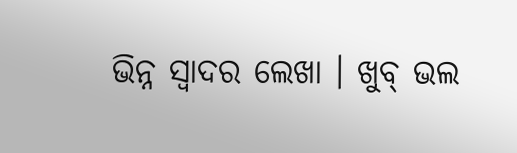ଭିନ୍ନ ସ୍ବାଦର ଲେଖା । ଖୁବ୍ ଭଲ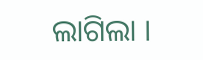ଲାଗିଲା ।